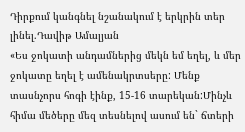Դիրքում կանգնել նշանակում է երկրին տեր լինել.Դավիթ Ամալյան
«Ես ջոկատի անդամներից մեկն եմ եղել, և մեր ջոկատը եղել է ամենակրտսերը: Մենք տասնչորս հոգի էինք, 15-16 տարեկան:Մինչև հիմա մեծերը մեզ տեսնելով ասում են` ճտերի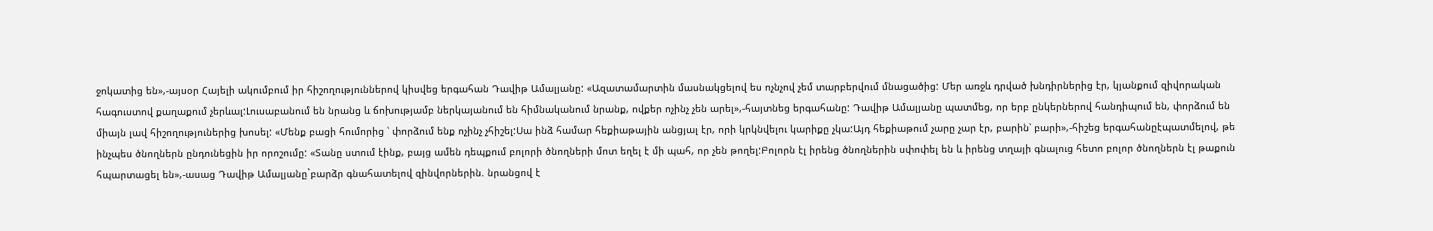ջոկատից են»,-այսօր Հայելի ակումբում իր հիշողություններով կիսվեց երգահան Դավիթ Ամալյանը: «Ազատամարտին մասնակցելով ես ոչնչով չեմ տարբերվում մնացածից: Մեր առջև դրված խնդիրներից էր, կյանքում զիվորական հագուստով քաղաքում չերևալ:Լուսաբանում են նրանց և ճոխությամբ ներկայանում են հիմնականում նրանք, ովքեր ոչինչ չեն արել»,-հայտնեց երգահանը: Դավիթ Ամալյանը պատմեց, որ երբ ընկերներով հանդիպում են, փորձում են միայն լավ հիշողություներից խոսել: «Մենք բացի հումորից ՝ փորձում ենք ոչինչ չհիշել:Սա ինձ համար հեքիաթային անցյալ էր, որի կրկնվելու կարիքը չկա:Այդ հեքիաթում չարը չար էր, բարին՝ բարի»,-հիշեց երգահանըէպատմելով, թե ինչպես ծնողներն ընդունեցին իր որոշումը: «Տանը ստում էինք, բայց ամեն դեպքում բոլորի ծնողների մոտ եղել է մի պահ, որ չեն թողել:Բոլորն էլ իրենց ծնողներին սփոփել են և իրենց տղայի գնալուց հետո բոլոր ծնողներն էլ թաքուն հպարտացել են»,-ասաց Դավիթ Ամալյանը`բարձր գնահատելով զինվորներին. նրանցով է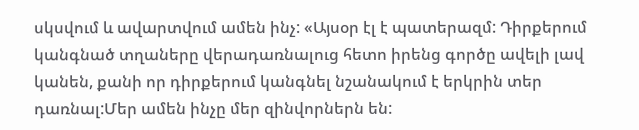սկսվում և ավարտվում ամեն ինչ: «Այսօր էլ է պատերազմ: Դիրքերում կանգնած տղաները վերադառնալուց հետո իրենց գործը ավելի լավ կանեն, քանի որ դիրքերում կանգնել նշանակում է երկրին տեր դառնալ:Մեր ամեն ինչը մեր զինվորներն են: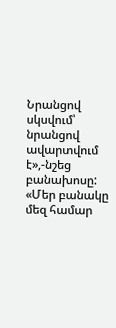Նրանցով սկսվում՝ նրանցով ավարտվում է»,-նշեց բանախոսը: «Մեր բանակը մեզ համար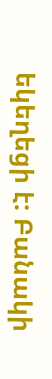եկեղեցի է: Բանակի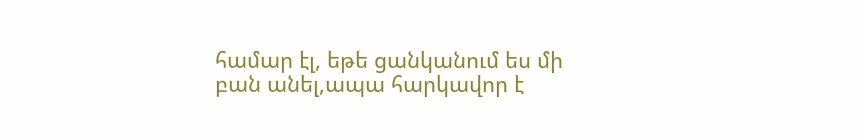համար էլ, եթե ցանկանում ես մի բան անել,ապա հարկավոր է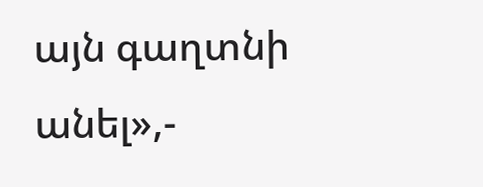այն գաղտնի անել»,-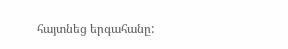հայտնեց երգահանը: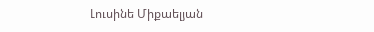Լուսինե Միքաելյան